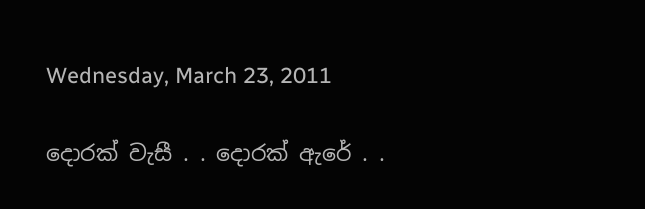Wednesday, March 23, 2011

දොරක් වැසී . . දොරක් ඇරේ . .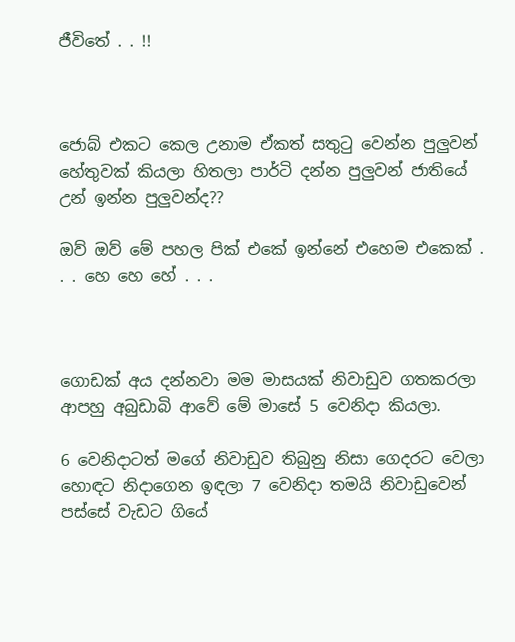ජීවිතේ . . !!



ජොබ් එකට කෙල උනාම ඒකත් සතුටු වෙන්න පුලුවන් හේතුවක් කියලා හිතලා පාර්ටි දන්න පුලුවන් ජාතියේ උන් ඉන්න පුලුවන්ද??

ඔව් ඔව් මේ පහල පික් එකේ ඉන්නේ එහෙම එකෙක් . . . හෙ හෙ හේ . . .



ගොඩක් අය දන්නවා මම මාසයක් නිවාඩුව ගතකරලා ආපහු අබුඩාබි ආවේ මේ මාසේ 5 වෙනිදා කියලා.

6 වෙනිදාටත් මගේ නිවාඩුව තිබුනු නිසා ගෙදරට වෙලා හොඳට නිදාගෙන ඉඳලා 7 වෙනිදා තමයි නිවාඩුවෙන් පස්සේ වැඩට ගියේ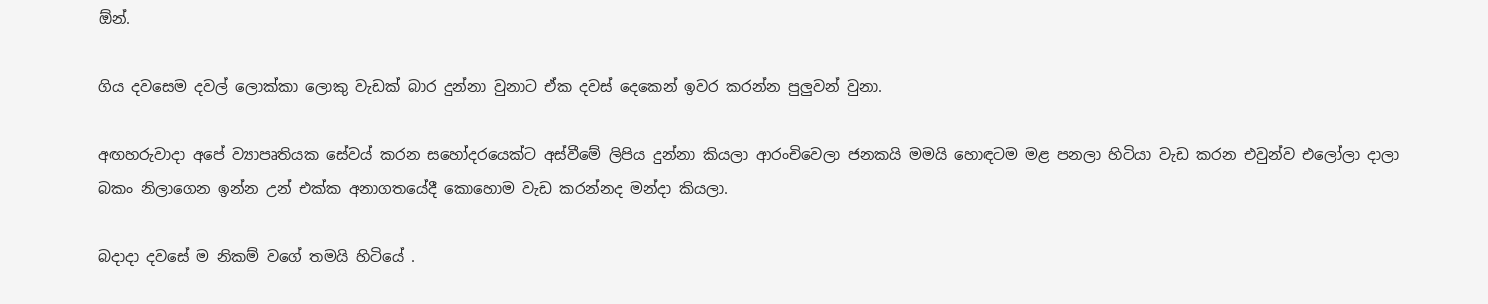ඕන්.

ගිය දවසෙම දවල් ලොක්කා ලොකු වැඩක් බාර දුන්නා වුනාට ඒක දවස් දෙකෙන් ඉවර කරන්න පුලුවන් වුනා.

අඟහරුවාදා අපේ ව්‍යාපෘතියක සේවය් කරන සහෝදරයෙක්ට අස්වීමේ ලිපිය දුන්නා කියලා ආරංචිවෙලා ජනකයි මමයි හොඳටම මළ පනලා හිටියා වැඩ කරන එවුන්ව එලෝලා දාලා බකං නිලාගෙන ඉන්න උන් එක්ක අනාගතයේදී කොහොම වැඩ කරන්නද මන්දා කියලා.

බදාදා දවසේ ම නිකම් වගේ තමයි හිටියේ .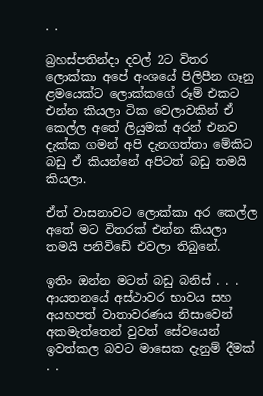. .

බ්‍රහස්පතින්දා දවල් 2ට විතර ලොක්කා අපේ අංශයේ පිලිපීන ගෑනු ළමයෙක්ට ලොක්කගේ රූම් එකට එන්න කියලා ටික වෙලාවකින් ඒ කෙල්ල අතේ ලියුමක් අරන් එනව දැක්ක ගමන් අපි දැනගත්තා මේකිට බඩු ඒ කියන්නේ අපිටත් බඩු තමයි කියලා.

ඒත් වාසනාවට ලොක්කා අර කෙල්ල අතේ මට විතරක් එන්න කියලා තමයි පනිවිඩේ එවලා තිබුනේ.

ඉතිං ඔන්න මටත් බඩු බනිස් . . . ආයතනයේ අස්ථාවර භාවය සහ අයහපත් වාතාවරණය නිසාවෙන් අකමැත්තෙන් වුවත් සේවයෙන් ඉවත්කල බවට මාසෙක දැනුම් දීමක් . .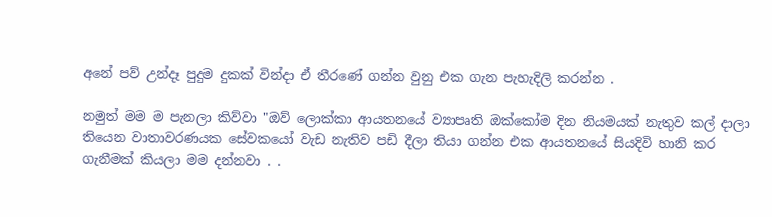අනේ පව් උන්දෑ පුදුම දුකක් වින්දා ඒ තීරණේ ගන්න වුනු එක ගැන පැහැදිලි කරන්න .

නමුත් මම ම පැනලා කිව්වා "ඔව් ලොක්කා ආයතනයේ ව්‍යාපෘති ඔක්කෝම දින නියමයක් නැතුව කල් දාලා තියෙන වාතාවරණයක සේවකයෝ වැඩ නැතිව පඩි දීලා තියා ගන්න එක ආයතනයේ සියදිවි හානි කර ගැනීමක් කියලා මම දන්නවා . .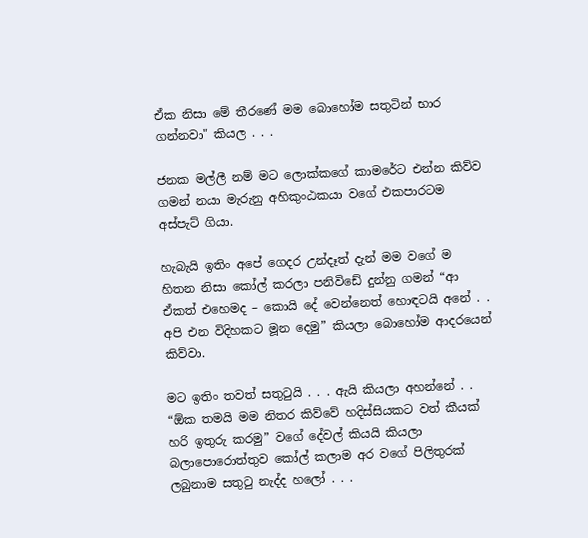ඒක නිසා මේ තීරණේ මම බොහෝම සතුටින් භාර ගන්නවා" කියල . . .

ජනක මල්ලී නම් මට ලොක්කගේ කාමරේට එන්න කිව්ව ගමන් නයා මැරුනු අහිකුංඨකයා වගේ එකපාරටම අස්පැට් ගියා.

හැබැයි ඉතිං අපේ ගෙදර උන්දෑත් දැන් මම වගේ ම හිතන නිසා කෝල් කරලා පනිවිඩේ දුන්නු ගමන් “ආ ඒකත් එහෙමද – කොයි දේ වෙන්නෙත් හොඳටයි අනේ . . අපි එන විදිහකට මූන දෙමු” කියලා බොහෝම ආදරයෙන් කිව්වා.

මට ඉතිං තවත් සතුටුයි . . . ඇයි කියලා අහන්නේ . . “ඕක තමයි මම නිතර කිව්වේ හදිස්සියකට වත් කීයක් හරි ඉතුරු කරමු” වගේ දේවල් කියයි කියලා බලාපොරොත්තුව කෝල් කලාම අර වගේ පිලිතුරක් ලබුනාම සතුටු නැද්ද හලෝ . . .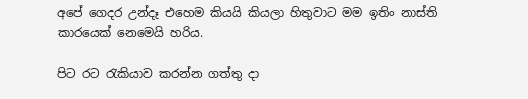අපේ ගෙදර උන්දෑ එහෙම කියයි කියලා හිතුවාට මම ඉතිං නාස්ති කාරයෙක් නෙමෙයි හරිය.

පිට රට රැකියාව කරන්න ගත්තු දා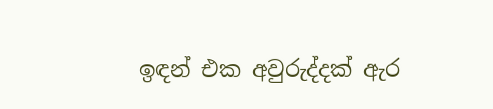ඉඳන් එක අවුරුද්දක් ඇර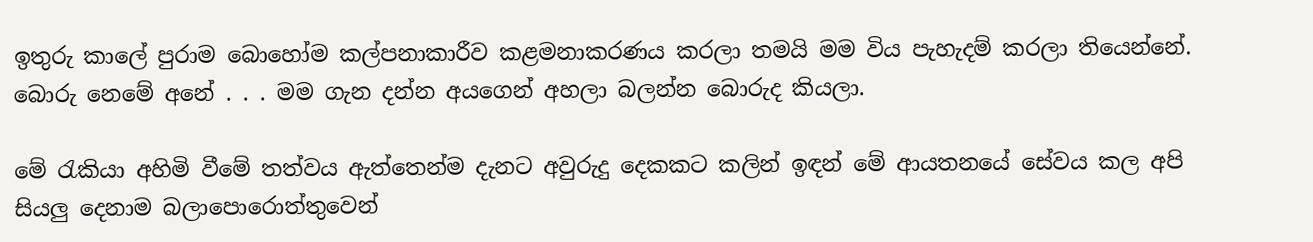ඉතුරු කාලේ පුරාම බොහෝම කල්පනාකාරීව කළමනාකරණය කරලා තමයි මම විය පැහැදම් කරලා තියෙන්නේ. බොරු නෙමේ අනේ . . . මම ගැන දන්න අයගෙන් අහලා බලන්න බොරුද කියලා.

මේ රැකියා අහිමි වීමේ තත්වය ඇත්තෙන්ම දැනට අවුරුදු දෙකකට කලින් ඉඳන් මේ ආයතනයේ සේවය කල අපි සියලු දෙනාම බලාපොරොත්තුවෙන්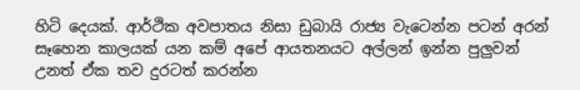හිටි දෙයක්. ආර්ථික අවපාතය නිසා ඩුබායි රාජ්‍ය වැටෙන්න පටන් අරන් සෑහෙන කාලයක් යන කම් අපේ ආයතනයට අල්ලන් ඉන්න පුලුවන් උනත් ඒක තව දුරටත් කරන්න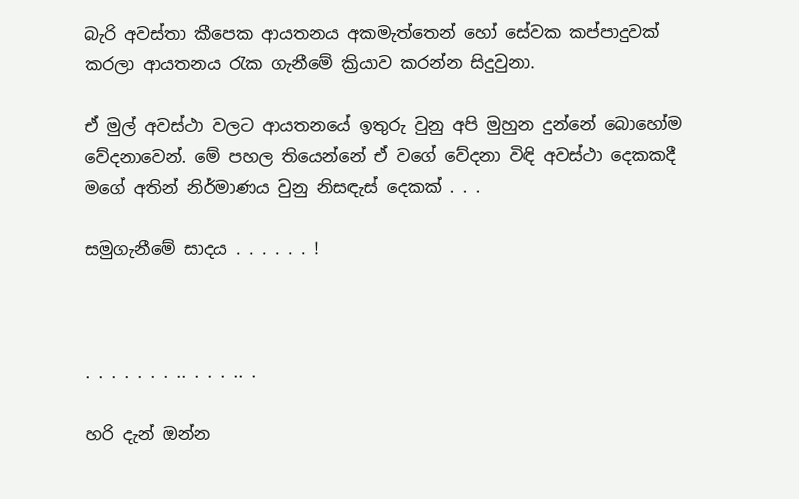බැරි අවස්තා කීපෙක ආයතනය අකමැත්තෙන් හෝ සේවක කප්පාදුවක් කරලා ආයතනය රැක ගැනීමේ ක්‍රියාව කරන්න සිදුවුනා.

ඒ මුල් අවස්ථා වලට ආයතනයේ ඉතුරු වුනු අපි මුහුන දුන්නේ බොහෝම වේදනාවෙන්. මේ පහල තියෙන්නේ ඒ වගේ වේදනා විඳි අවස්ථා දෙකකදී මගේ අතින් නිර්මාණය වුනු නිසඳැස් දෙකක් . . .

සමුගැනීමේ සාදය . . . . . . !



. . . . . . . .. . . . .. .

හරි දැන් ඔන්න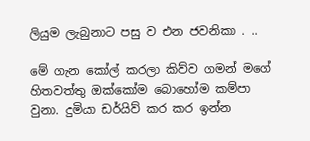ලියුම ලැබුනාට පසු ව එන ජවනිකා . ..

මේ ගැන කෝල් කරලා කිව්ව ගමන් මගේ හිතවත්තු ඔක්කෝම බොහෝම කම්පා වුනා. දුමියා ඩර්යිව් කර කර ඉන්න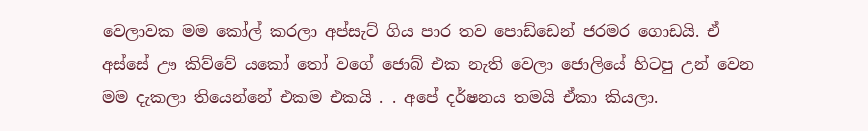වෙලාවක මම කෝල් කරලා අප්සැට් ගිය පාර තව පොඩ්ඩෙන් ජරමර ගොඩයි. ඒ අස්සේ ඌ කිව්වේ යකෝ තෝ වගේ ජොබ් එක නැති වෙලා ජොලියේ හිටපු උන් වෙන මම දැකලා තියෙන්නේ එකම එකයි . . අපේ දර්ෂනය තමයි ඒකා කියලා.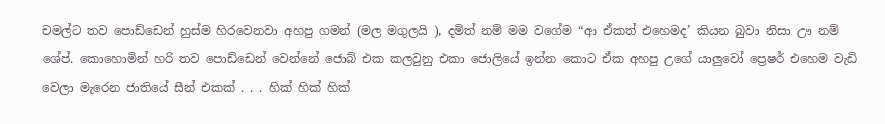චමල්ට තව පොඩ්ඩෙන් හුස්ම හිරවෙනවා අහපු ගමන් (මල මගුලයි ), දමිත් නම් මම වගේම “ආ ඒකත් එහෙමද’ කියන බුවා නිසා ඌ නම් ශේප්. කොහොමින් හරි තව පොඩ්ඩෙන් වෙන්නේ ජොබ් එක කලවුනු එකා ජොලියේ ඉන්න කොට ඒක අහපු උගේ යාලුවෝ ප්‍රෙෂර් එහෙම වැඩි වෙලා මැරෙන ජාතියේ සීන් එකක් . . . හික් හික් හික්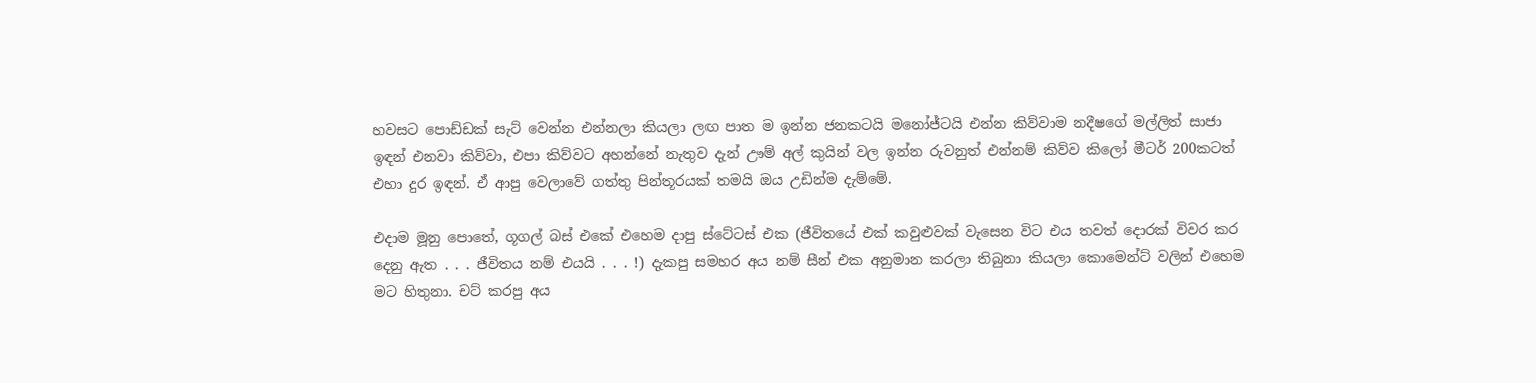හවසට පොඩ්ඩක් සැට් වෙන්න එන්නලා කියලා ලඟ පාත ම ඉන්න ජනකටයි මනෝජ්ටයි එන්න කිව්වාම නදීෂගේ මල්ලිත් සාජා ඉඳන් එනවා කිව්වා, එපා කිව්වට අහන්නේ නැතුව දැන් ඌම් අල් කුයින් වල ඉන්න රුවනුත් එන්නම් කිව්ව කිලෝ මීටර් 200කටත් එහා දුර ඉඳන්. ඒ ආපු වෙලාවේ ගත්තු පින්තූරයක් තමයි ඔය උඩින්ම දැම්මේ.

එදාම මූනු පොතේ, ගූගල් බස් එකේ එහෙම දාපු ස්ටේටස් එක (ජීවිතයේ එක් කවුළුවක් වැසෙන විට එය තවත් දොරක් විවර කර දෙනු ඇත . . . ජීවිතය නම් එයයි . . . !) දැකපු සමහර අය නම් සීන් එක අනුමාන කරලා තිබුනා කියලා කොමෙන්ට් වලින් එහෙම මට හිතුනා. චට් කරපු අය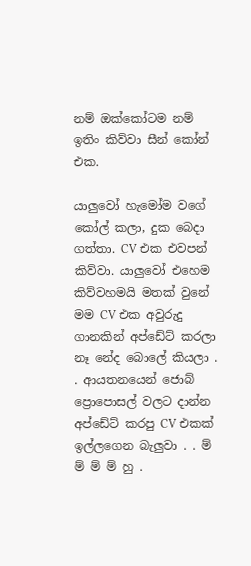නම් ඔක්කෝටම නම් ඉතිං කිව්වා සීන් කෝන් එක.

යාලුවෝ හැමෝම වගේ කෝල් කලා, දුක බෙදා ගත්තා. CV එක එවපන් කිව්වා. යාලුවෝ එහෙම කිව්වහමයි මතක් වුනේ මම CV එක අවුරුදු ගානකින් අප්ඩේට් කරලා නෑ නේද බොලේ කියලා . . ආයතනයෙන් ජොබ් ප්‍රොපොසල් වලට දාන්න අප්ඩේට් කරපු CV එකක් ඉල්ලගෙන බැලුවා . . ම් ම් ම් ම් හු .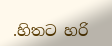.හිතට හරි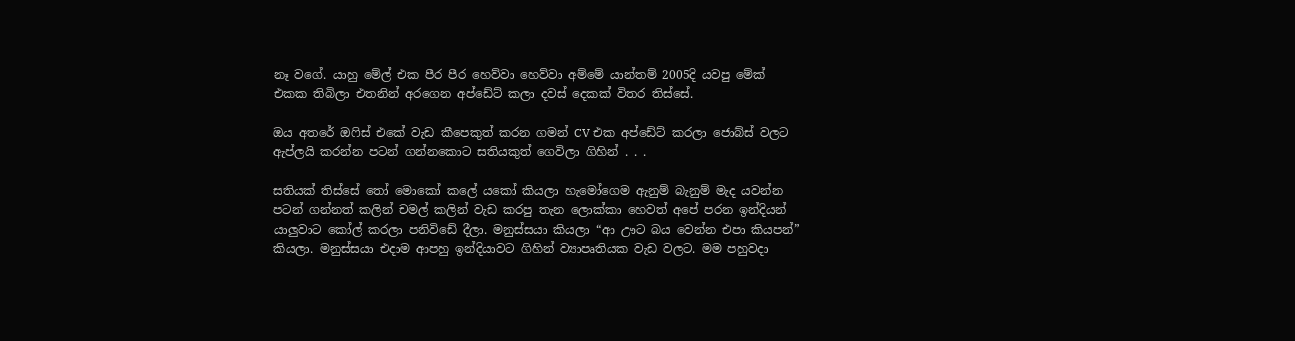නෑ වගේ. යාහු මේල් එක පීර පීර හෙව්වා හෙව්වා අම්මේ යාන්තම් 2005දි යවපු මේක් එකක තිබිලා එතනින් අරගෙන අප්ඩේට් කලා දවස් දෙකක් විතර තිස්සේ.

ඔය අතරේ ඔෆිස් එකේ වැඩ කීපෙකුත් කරන ගමන් CV එක අප්ඩේට් කරලා ජොබ්ස් වලට ඇප්ලයි කරන්න පටන් ගන්නකොට සතියකුත් ගෙවිලා ගිහින් . . .

සතියක් තිස්සේ තෝ මොකෝ කලේ යකෝ කියලා හැමෝගෙම ඇනුම් බැනුම් මැද යවන්න පටන් ගන්නත් කලින් චමල් කලින් වැඩ කරපු තැන ලොක්කා හෙවත් අපේ පරන ඉන්දියන් යාලුවාට කෝල් කරලා පනිවිඩේ දීලා. මනුස්සයා කියලා “ආ ඌට බය වෙන්න එපා කියපන්” කියලා. මනුස්සයා එදාම ආපහු ඉන්දියාවට ගිහින් ව්‍යාපෘතියක වැඩ වලට. මම පහුවදා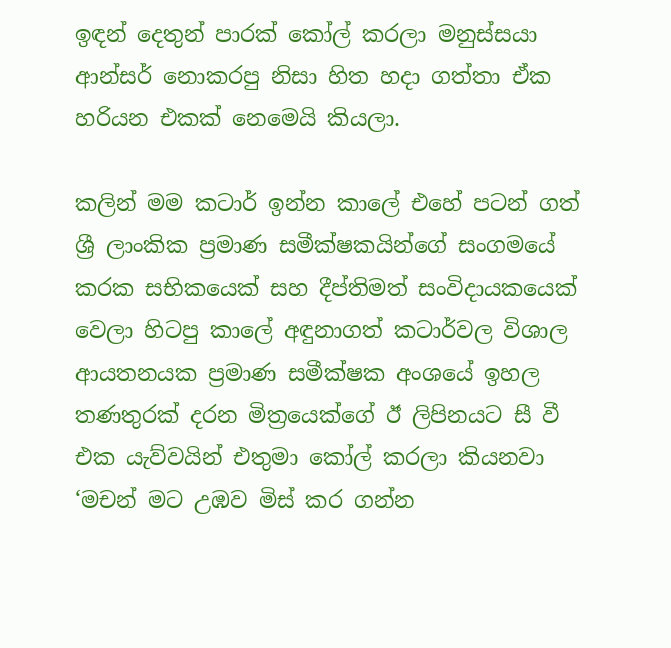ඉඳන් දෙතුන් පාරක් කෝල් කරලා මනුස්සයා ආන්සර් නොකරපු නිසා හිත හදා ගත්තා ඒක හරියන එකක් නෙමෙයි කියලා.

කලින් මම කටාර් ඉන්න කාලේ එහේ පටන් ගත් ශ්‍රී ලාංකික ප්‍රමාණ සමීක්ෂකයින්ගේ සංගමයේ කරක සභිකයෙක් සහ දීප්තිමත් සංවිදායකයෙක් වෙලා හිටපු කාලේ අඳුනාගත් කටාර්වල විශාල ආයතනයක ප්‍රමාණ සමීක්ෂක අංශයේ ඉහල තණතුරක් දරන මිත්‍රයෙක්ගේ ඊ ලිපිනයට සී වී එක යැව්වයින් එතුමා කෝල් කරලා කියනවා ‘මචන් මට උඹව මිස් කර ගන්න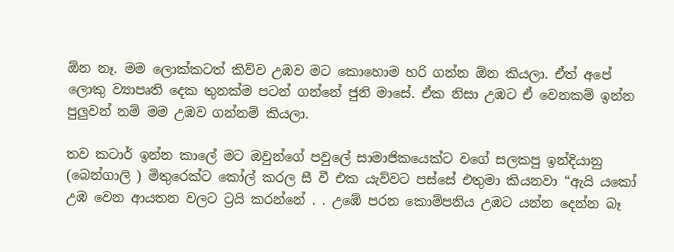ඕන නෑ. මම ලොක්කටත් කිව්ව උඹව මට කොහොම හරි ගන්න ඕන කියලා. ඒත් අපේ ලොකු ව්‍යාපෘති දෙක තුනක්ම පටන් ගන්නේ ජුනි මාසේ. ඒක නිසා උඹට ඒ වෙනකම් ඉන්න පුලුවන් නම් මම උඹව ගන්නම් කියලා.

තව කටාර් ඉන්න කාලේ මට ඔවුන්ගේ පවුලේ සාමාජිකයෙක්ට වගේ සලකපු ඉන්දියානු (බෙන්ගාලි ) මිතුරෙක්ට කෝල් කරල සී වී එක යැව්වට පස්සේ එතුමා කියනවා “ඇයි යකෝ උඹ වෙන ආයතන වලට ට්‍රයි කරන්නේ . . උඹේ පරන කොම්පනිය උඹට යන්න දෙන්න බෑ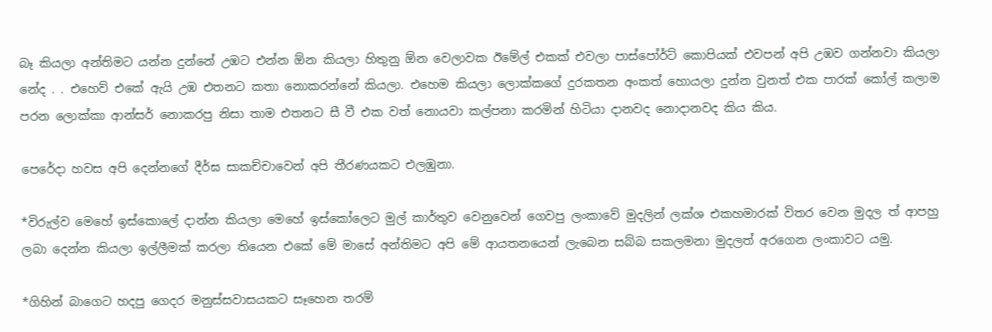බෑ කියලා අන්තිමට යන්න දුන්නේ උඹට එන්න ඕන කියලා හිතුනු ඕන වෙලාවක ඊමේල් එකක් එවලා පාස්පෝර්ට් කොපියක් එවපන් අපි උඹව ගන්නවා කියලා නේද . . එහෙව් එකේ ඇයි උඹ එතනට කතා නොකරන්නේ කියලා. එහෙම කියලා ලොක්කගේ දුරකතන අංකත් හොයලා දුන්න වුනත් එක පාරක් කෝල් කලාම පරන ලොක්කා ආන්සර් නොකරපු නිසා තාම එතනට සී වී එක වත් නොයවා කල්පනා කරමින් හිටියා දානවද නොදානවද කිය කිය.

පෙරේදා හවස අපි දෙන්නගේ දීර්ඝ සාකච්චාවෙන් අපි තීරණයකට එලඹුනා.

*විරුල්ව මෙහේ ඉස්කොලේ දාන්න කියලා මෙහේ ඉස්කෝලෙට මුල් කාර්තුව වෙනුවෙන් ගෙවපු ලංකාවේ මුදලින් ලක්ශ එකහමාරක් විතර වෙන මුදල ත් ආපහු ලබා දෙන්න කියලා ඉල්ලීමක් කරලා තියෙන එකේ මේ මාසේ අන්තිමට අපි මේ ආයතනයෙන් ලැබෙන සබ්බ සකලමනා මුදලත් අරගෙන ලංකාවට යමු.

*ගිහින් බාගෙට හදපු ගෙදර මනුස්සවාසයකට සෑහෙන තරම්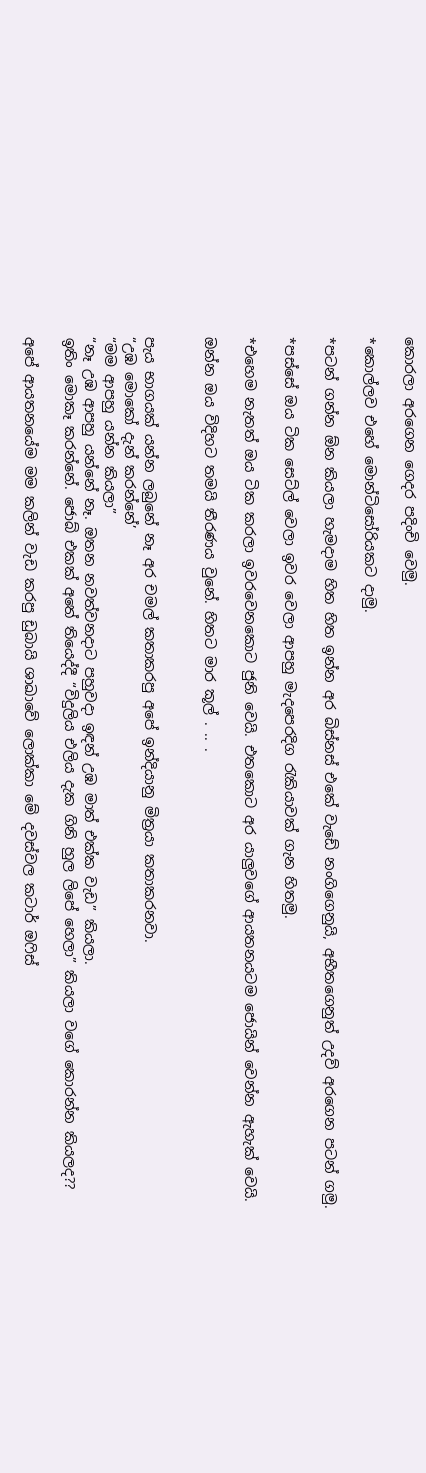කොරලා අරගෙන ගෙදර පදිංචි වෙමු.

*කොල්ලව එහේ මොන්ටිසෝරියකට දාමු.

*පටන් ගන්න ඕන කියලා හැමදාම හිත හිත ඉන්න අර බිස්නස් එකේ වැඩේ නංගිගෙනුයි, අභීතගෙනුත් උදව් අරගෙන පටන් ගමු.

*පස්සේ ඔය ටික සෙට්ල් වෙලා ඉවර වෙලා ආපහු මැදපෙරදිග රැකියාවක් ගැන හිතමු.

*එහෙම නැතත් ඔය ටික කරලා ඉවරවෙනකොට ජුනි වෙයි. එතකොට අර යාලුවගේ ආයතනයටම ජොයින් වෙන්න ඇහැක් වෙයි.

ඔන්න ඔය විදිහට තමයි තීරණය වුනේ. හිතට මාර කූල් . .. .


පැය භාගයක් යන්න ලබුනේ නෑ අර චමල් කතාකරපු අපේ ඉන්දියානු මිත්‍රයා කතාකරනවා.
“උඹ මොකෝ දැන් කරන්නේ’
“මම ආපහු යන්න කියලා”
“නෑ උඹ ආපහු යන්නේ නෑ. ඔතන නවත්වනදාට පහුවදා ඉඳන් උඹ මාත් එක්ක වැඩ” කියලා.
ඉතිං මොකෑ කරන්නේ. ජොබ් එකක් අතේ තියෙද්දී “විදුලිය එලිය දැක ගිනි හුල ලිපේ හෙලා” කියලා වගේ කොරන්න කියලද??

අපේ ආයතනයේම මම කලින් වැඩ කරපු ඩුබායි ශාඛාවේ ලොක්කා මේ දවස්වල කටාර් ඔෆිස්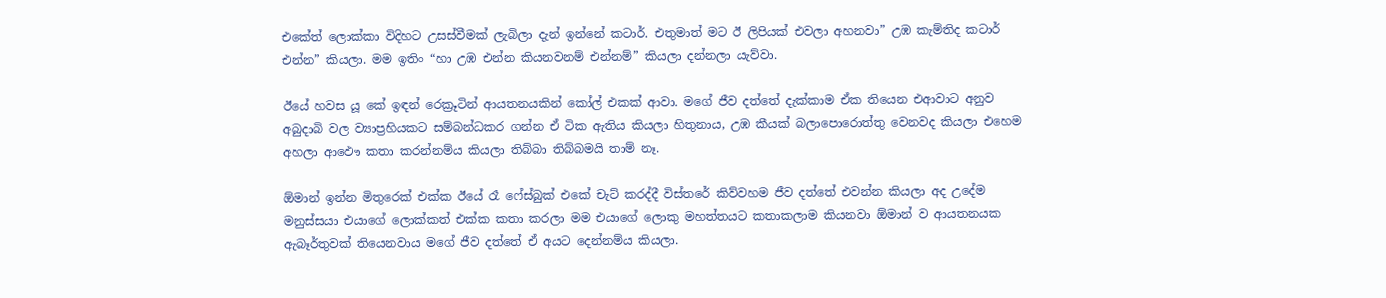එකේත් ලොක්කා විදිහට උසස්වීමක් ලැබිලා දැන් ඉන්නේ කටාර්. එතුමාත් මට ඊ ලිපියක් එවලා අහනවා” උඹ කැම්තිද කටාර් එන්න” කියලා. මම ඉතිං “හා උඹ එන්න කියනවනම් එන්නම්” කියලා දන්නලා යැව්වා.

ඊයේ හවස යූ කේ ඉඳන් රෙක්‍රූටින් ආයතනයකින් කෝල් එකක් ආවා. මගේ ජීව දත්තේ දැක්කාම ඒක තියෙන එආවාට අනුව අබුදාබි වල ව්‍යාප්‍රහියකට සම්බන්ධකර ගන්න ඒ ටික ඇතිය කියලා හිතුනාය, උඹ කීයක් බලාපොරොත්තු වෙනවද කියලා එහෙම අහලා ආඵෞ කතා කරන්නම්ය කියලා තිබ්බා තිබ්බමයි තාම් නෑ.

ඕමාන් ඉන්න මිතුරෙක් එක්ක ඊයේ රෑ ෆේස්බුක් එකේ චැට් කරද්දී විස්තරේ කිව්වහම ජීව දත්තේ එවන්න කියලා අද උදේම මනුස්සයා එයාගේ ලොක්කත් එක්ක කතා කරලා මම එයාගේ ලොකු මහත්තයට කතාකලාම කියනවා ඕමාන් ව ආයතනයක ඇබෑර්තුවක් තියෙනවාය මගේ ජීව දත්තේ ඒ අයට දෙන්නම්ය කියලා.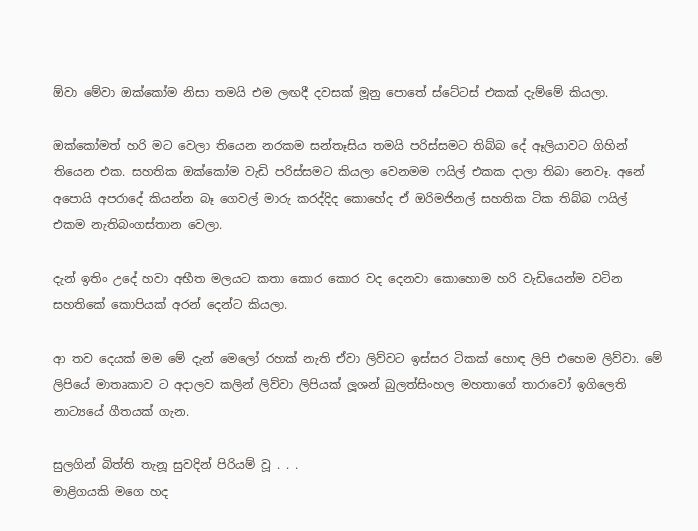ඕවා මේවා ඔක්කෝම නිසා තමයි එම ලඟදී දවසක් මූනු පොතේ ස්ටේටස් එකක් දැම්මේ කියලා.

ඔක්කෝමත් හරි මට වෙලා තියෙන නරකම සන්තෑසිය තමයි පරිස්සමට තිබ්බ දේ ඈලියාවට ගිහින් තියෙන එක. සහතික ඔක්කෝම වැඩි පරිස්සමට කියලා වෙනමම ෆයිල් එකක දාලා තිබා නෙවෑ. අනේ අපොයි අපරාදේ කියන්න බෑ ගෙවල් මාරු කරද්දිද කොහේද ඒ ඔරිමජිනල් සහතික ටික තිබ්බ ෆයිල් එකම නැතිබංගස්තාන වෙලා.

දැන් ඉතිං උදේ හවා අභීත මලයට කතා කොර කොර වද දෙනවා කොහොම හරි වැඩියෙන්ම වටින සහතිකේ කොපියක් අරන් දෙන්ට කියලා.

ආ තව දෙයක් මම මේ දැන් මෙලෝ රහක් නැති ඒවා ලිව්වට ඉස්සර ටිකක් හොඳ ලිපි එහෙම ලිව්වා. මේ ලිපියේ මාතෘකාව ට අදාලව කලින් ලිව්වා ලිපියක් ලූශන් බුලත්සිංහල මහතාගේ තාරාවෝ ඉගිලෙති නාට්‍යයේ ගීතයක් ගැන.

සුලගින් බිත්ති තැනූ සුවදින් පිරියම් වූ . . .
මාළිගයකි මගෙ හද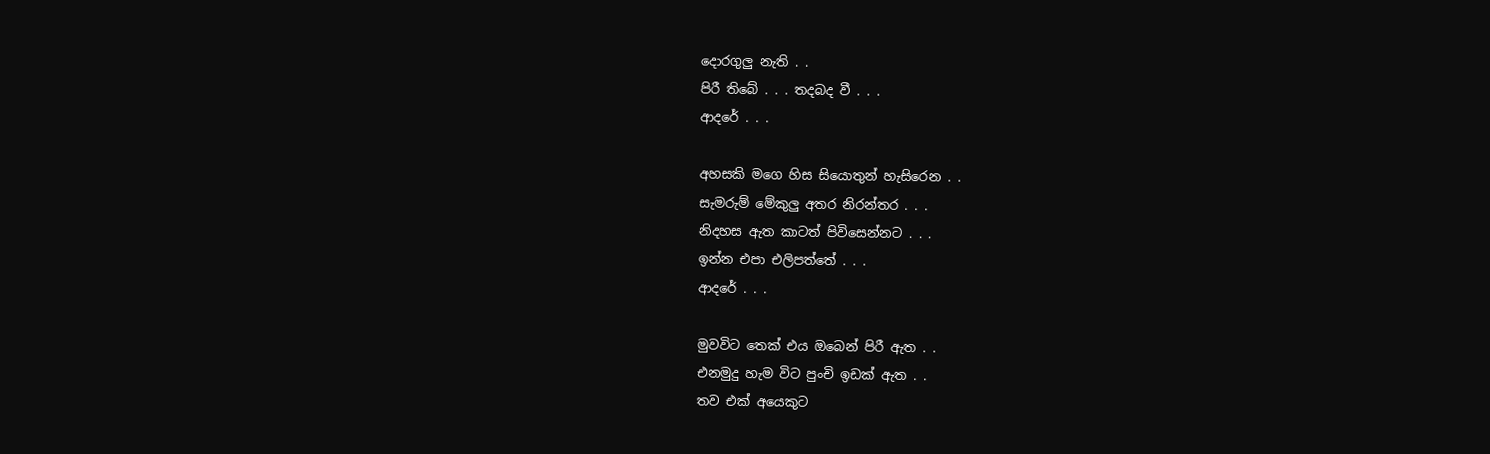දොරගුලු නැති . .
පිරී තිබේ . . . තදබද වී . . .
ආදරේ . . .

අහසකි මගෙ හිස සියොතුන් හැසිරෙන . .
සැමරුම් මේකුලු අතර නිරන්තර . . .
නිදහස ඇත කාටත් පිවිසෙන්නට . . .
ඉන්න එපා එලිපත්තේ . . .
ආදරේ . . .

මුවවිට තෙක් එය ඔබෙන් පිරී ඇත . .
එනමුදු හැම විට පුංචි ඉඩක් ඇත . .
තව එක් අයෙකුට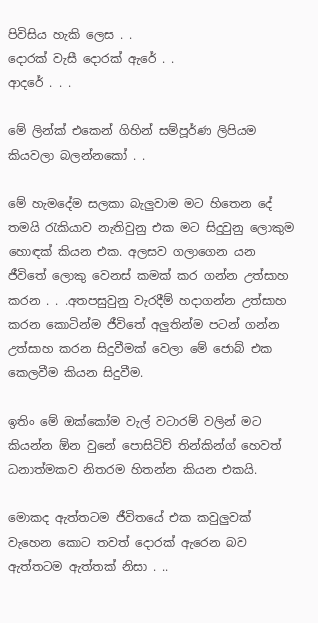පිවිසිය හැකි ලෙස . .
දොරක් වැසී දොරක් ඇරේ . .
ආදරේ . . .

මේ ලින්ක් එකෙන් ගිහින් සම්පූර්ණ ලිපියම කියවලා බලන්නකෝ . .

මේ හැමදේම සලකා බැලුවාම මට හිතෙන දේ තමයි රැකියාව නැතිවුනු එක මට සිදුවුනු ලොකුම හොඳක් කියන එක. අලසව ගලාගෙන යන ජීවිතේ ලොකු වෙනස් කමක් කර ගන්න උත්සාහ කරන . . .අතපසුවුනු වැරදීම් හදාගන්න උත්සාහ කරන කොටින්ම ජීවිතේ අලුතින්ම පටන් ගන්න උත්සාහ කරන සිදුවීමක් වෙලා මේ ජොබ් එක කෙලවීම කියන සිදුවීම.

ඉතිං මේ ඔක්කෝම වැල් වටාරම් වලින් මට කියන්න ඕන වුනේ පොසිටිව් තින්කින්ග් හෙවත් ධනාත්මකව නිතරම හිතන්න කියන එකයි.

මොකද ඇත්තටම ජීවිතයේ එක කවුලුවක් වැහෙන කොට තවත් දොරක් ඇරෙන බව ඇත්තටම ඇත්තක් නිසා . ..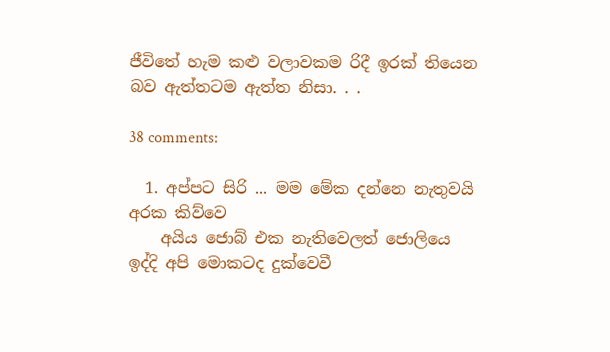ජීවිතේ හැම කළු වලාවකම රිදී ඉරක් තියෙන බව ඇත්තටම ඇත්ත නිසා. . .

38 comments:

  1. අප්පට සිරි ... මම මේක දන්නෙ නැතුවයි අරක කිව්වෙ
    අයිය ජොබ් එක නැතිවෙලත් ජොලියෙ ඉද්දි අපි මොකටද දුක්වෙවී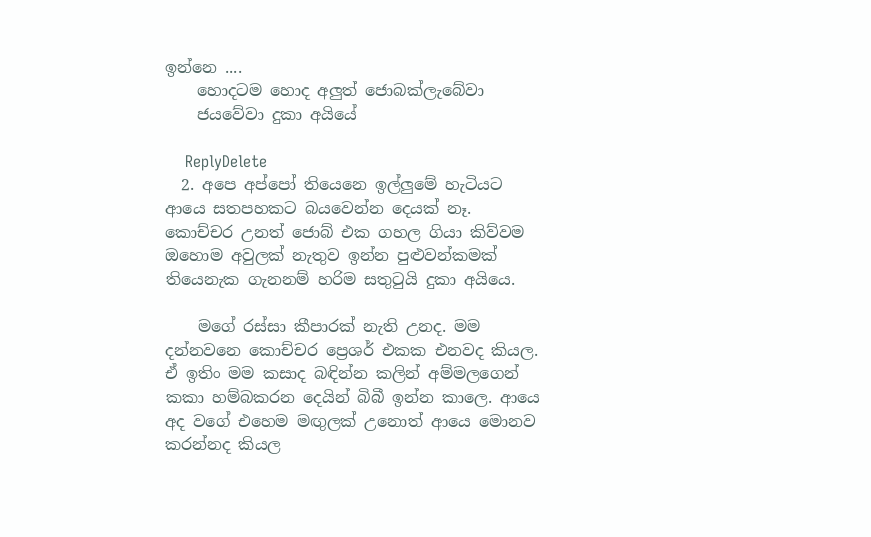ඉන්නෙ ....
    හොදටම හොද අලුත් ජොබක්ලැබේවා
    ජයවේවා දුකා අයියේ

    ReplyDelete
  2. අපෙ අප්පෝ තියෙනෙ ඉල්ලුමේ හැටියට ආයෙ සතපහකට බයවෙන්න දෙයක් නෑ. කොච්චර උනත් ජොබ් එක ගහල ගියා කිව්වම ඔහොම අවුලක් නැතුව ඉන්න පුළුවන්කමක් තියෙනැක ගැනනම් හරිම සතු‍ටුයි දුකා අයියෙ.

    මගේ රස්සා කීපාරක් නැති උනද. මම දන්නවනෙ කොච්චර ප්‍රෙශර් එකක එනවද කියල. ඒ ඉතිං මම කසාද බඳින්න කලින් අම්මලගෙන් කකා හම්බකරන දෙයින් බිබී ඉන්න කාලෙ. ආයෙ අද වගේ එහෙම මඟුලක් උනොත් ආයෙ මොනව කරන්නද කියල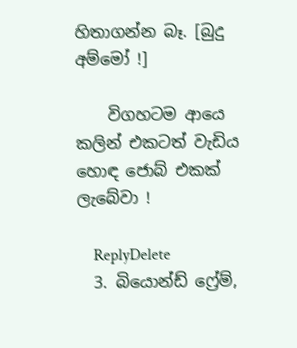හිතාගන්න බෑ. [බුදු අම්මෝ !]

    විගහටම ආයෙ කලින් එකටත් වැඩිය හොඳ ජොබ් එකක් ලැබේවා !

    ReplyDelete
  3. බියොන්ඩ් ෆ්‍රේම්,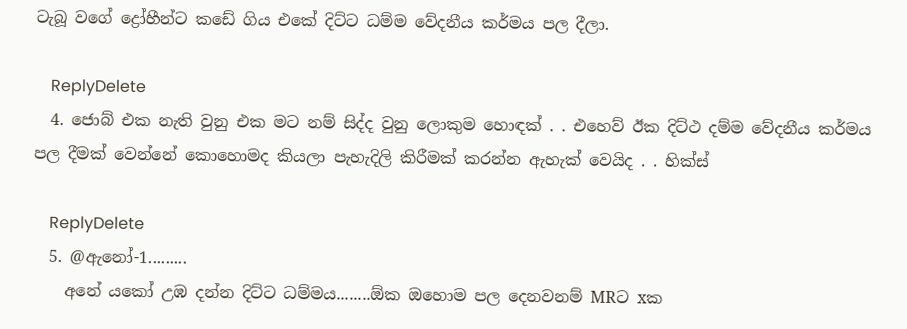ටැබූ වගේ ද්‍රෝහීන්ට කඩේ ගිය එකේ දිට්ට ධම්ම වේදනීය කර්මය පල දීලා.

    ReplyDelete
  4. ජොබ් එක නැති වුනු එක මට නම් සිද්ද වුනු ලොකුම හොඳක් . . එහෙව් ඊක දිට්ථ දම්ම වේදනීය කර්මය පල දීමක් වෙන්නේ කොහොමද කියලා පැහැදිලි කිරීමක් කරන්න ඇහැක් වෙයිද . . හික්ස්

    ReplyDelete
  5. @ඇනෝ-1.........
    අනේ යකෝ උඹ දන්න දිට්ට ධම්මය........ඕක ඔහොම පල දෙනවනම් MRට xක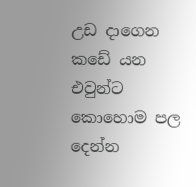උඩ දාගෙන කඩේ යන එවුන්ට කොහොම පල දෙන්න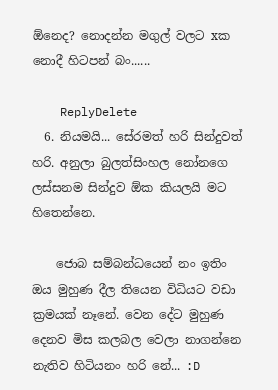ඕනෙද? නොදන්න මගුල් වලට xක නොදී හිටපන් බං......

    ReplyDelete
  6. නියමයි... සේරමත් හරි සින්දුවත් හරි. අනුලා බුලත්සිංහල නෝනගෙ ලස්සනම සින්දුව ඕක කියලයි මට හිතෙන්නෙ.

    ජොබ සම්බන්ධයෙන් නං ඉතිං ඔය මුහුණ දීල තියෙන විධියට වඩා ක්‍රමයක් නෑනේ. වෙන දේට මුහුණ දෙනව මිස කලබල වෙලා නාගන්නෙ නැතිව හිටියනං හරි නේ... :D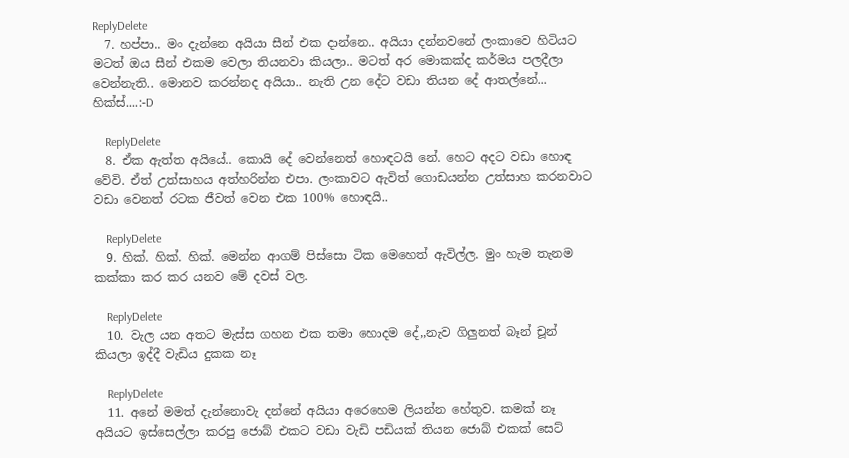ReplyDelete
  7. හප්පා.. මං දැන්නෙ අයියා සීන් එක දාන්නෙ.. අයියා දන්නවනේ ලංකාවෙ හිටියට මටත් ඔය සීන් එකම වෙලා තියනවා කියලා.. මටත් අර මොකක්ද කර්මය පලදීලා වෙන්නැති.. මොනව කරන්නද අයියා.. නැති උන දේට වඩා තියන දේ ආතල්නේ... හික්ස්....:-D

    ReplyDelete
  8. ඒක ඇත්ත අයියේ.. කොයි දේ වෙන්නෙත් හොඳටයි නේ. හෙට අදට වඩා හොඳ වේවි. ඒත් උත්සාහය අත්හරින්න එපා. ලංකාවට ඇවිත් ගොඩයන්න උත්සාහ කරනවාට වඩා වෙනත් රටක ජීවත් වෙන එක 100% හොඳයි..

    ReplyDelete
  9. හික්. හික්. හික්. මෙන්න ආගම් පිස්සො ටික මෙහෙත් ඇවිල්ල. මුං හැම තැනම කක්කා කර කර යනව මේ දවස් වල.

    ReplyDelete
  10. වැල යන අතට මැස්ස ගහන එක තමා හොදම දේ,,නැව ගිලුනත් බෑන් චූන් කියලා ඉද්දී වැඩිය දුකක නෑ

    ReplyDelete
  11. අනේ මමත් දැන්නොවැ දන්නේ අයියා අරෙහෙම ලියන්න හේතුව. කමක් නෑ අයියට ඉස්සෙල්ලා කරපු ජොබ් එකට වඩා වැඩි පඩියක් තියන ජොබ් එකක් සෙට්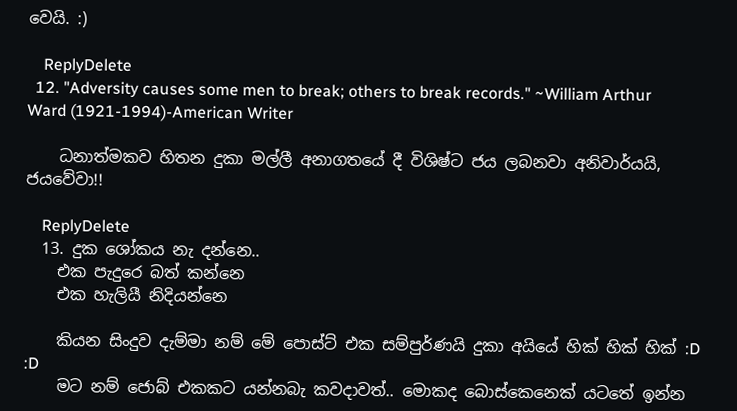වෙයි. :)

    ReplyDelete
  12. "Adversity causes some men to break; others to break records." ~William Arthur Ward (1921-1994)-American Writer

    ධනාත්මකව හිතන දුකා මල්ලී අනාගතයේ දී විශිෂ්ට ජය ලබනවා අනිවාර්යයි, ජයවේවා!!

    ReplyDelete
  13. දුක ශෝකය නැ දන්නෙ..
    එක පැදුරෙ බත් කන්නෙ
    එක හැලියී නිදියන්නෙ

    කියන සිංදුව දැම්මා නම් මේ පොස්ට් එක සම්පුර්ණයි දුකා අයියේ හික් හික් හික් :D :D
    මට නම් ජොබ් එකකට යන්නබැ කවදාවත්.. මොකද බොස්කෙනෙක් යටතේ ඉන්න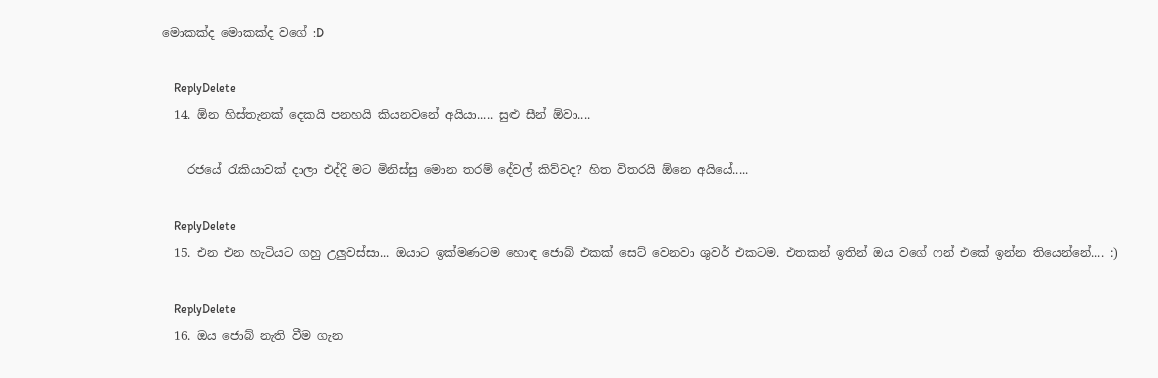මොකක්ද මොකක්ද වගේ :D

    ReplyDelete
  14. ඕන හිස්තැනක් දෙකයි පනහයි කියනවනේ අයියා..... සුළු සීන් ඕවා....

    රජයේ රැකියාවක් දාලා එද්දි මට මිනිස්සු මොන තරම් දේවල් කිව්වද? හිත විතරයි ඕනෙ අයියේ.....

    ReplyDelete
  15. එන එන හැටියට ගහු උලුවස්සා... ඔයාට ඉක්මණටම හොඳ ජොබ් එකක් සෙට් වෙනවා ශුවර් එකටම. එතකන් ඉතින් ඔය වගේ ෆන් එකේ ඉන්න තියෙන්නේ.... :)

    ReplyDelete
  16. ඔය ජොබ් නැති වීම ගැන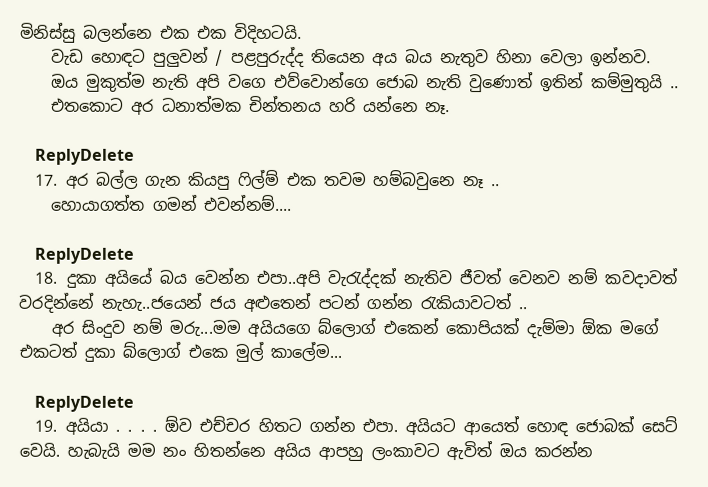මිනිස්සු බලන්නෙ එක එක විදිහටයි.
    වැඩ හොඳට පුලුවන් / පළපුරුද්ද තියෙන අය බය නැතුව හිනා වෙලා ඉන්නව.
    ඔය මුකුත්ම නැති අපි වගෙ එව්වොන්ගෙ ජොබ නැති වුණොත් ඉතින් කම්මුතුයි ..
    එතකොට අර ධනාත්මක චින්තනය හරි යන්නෙ නෑ.

    ReplyDelete
  17. අර බල්ල ගැන කියපු ෆිල්ම් එක තවම හම්බවුනෙ නෑ ..
    හොයාගත්ත ගමන් එවන්නම්....

    ReplyDelete
  18. දුකා අයියේ බය වෙන්න එපා..අපි වැරැද්දක් නැතිව ජීවත් වෙනව නම් කවදාවත් වරදින්නේ නැහැ..ජයෙන් ජය අළුතෙන් පටන් ගන්න රැකියාවටත් ..
    අර සිංදුව නම් මරු...මම අයියගෙ බ්ලොග් එකෙන් කොපියක් දැම්මා ඕක මගේ එකටත් දුකා බ්ලොග් එකෙ මුල් කාලේම...

    ReplyDelete
  19. අයියා . . . . ඕව එච්චර හිතට ගන්න එපා. අයියට ආයෙත් හොඳ ජොබක් සෙට් වෙයි. හැබැයි මම නං හිතන්නෙ අයිය ආපහු ලංකාවට ඇවිත් ඔය කරන්න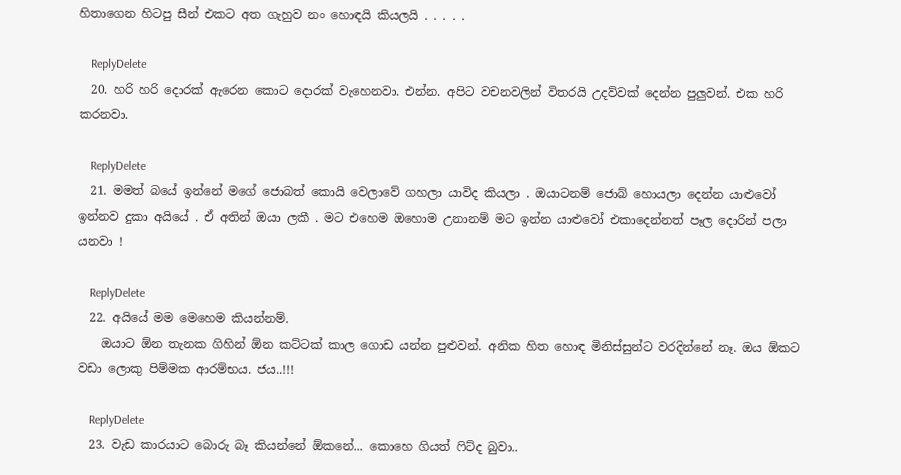හිතාගෙන හිටපු සීන් එකට අත ගැහුව නං හොඳයි කියලයි . . . . .

    ReplyDelete
  20. හරි හරි දොරක් ඇරෙන කොට දොරක් වැහෙනවා. එන්න. අපිට වචනවලින් විතරයි උදව්වක් දෙන්න පුලුවන්. එක හරි කරනවා.

    ReplyDelete
  21. මමත් බයේ ඉන්නේ මගේ ජොබත් කොයි වෙලාවේ ගහලා යාවිද කියලා . ඔයාටනම් ජොබ් හොයලා දෙන්න යාළුවෝ ඉන්නව දුකා අයියේ . ඒ අතින් ඔයා ලකී . මට එහෙම ඔහොම උනානම් මට ඉන්න යාළුවෝ එකාදෙන්නත් පෑල දොරින් පලා යනවා !

    ReplyDelete
  22. අයියේ මම මෙහෙම කියන්නම්.
    ඔයාට ඕන තැනක ගිහින් ඕන කට්ටක් කාල ගොඩ යන්න පුළුවන්. අනික හිත හොඳ මිනිස්සුන්ට වරදින්නේ නෑ. ඔය ඕකට වඩා ලොකු පිම්මක ආරම්භය. ජය..!!!

    ReplyDelete
  23. වැඩ කාරයාට බොරු බෑ කියන්නේ ඕකනේ... කොහෙ ගියත් ෆිට්ද බුවා..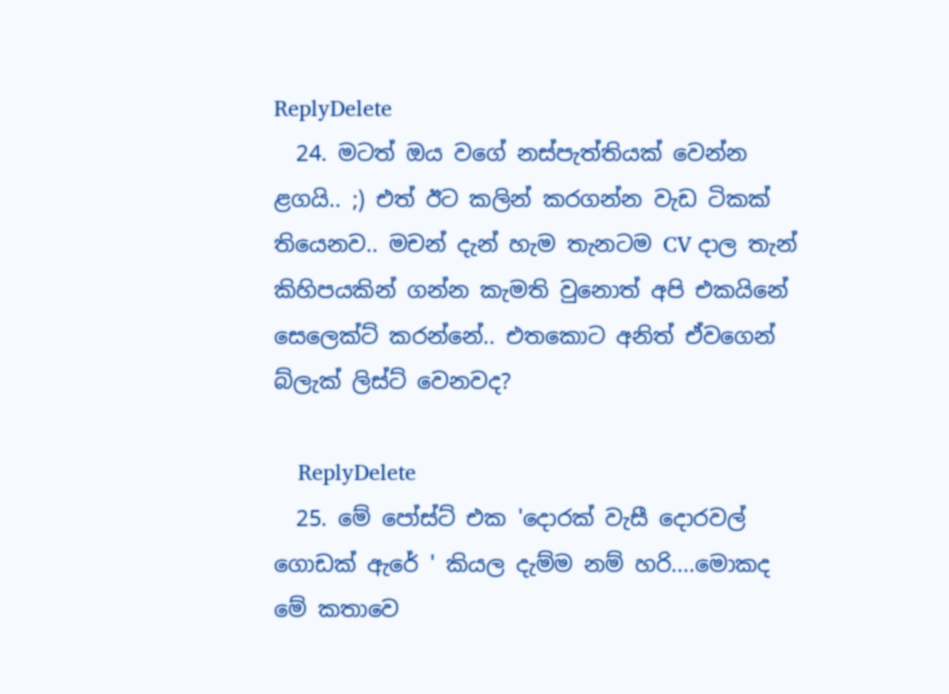ReplyDelete
  24. මටත් ඔය වගේ නස්පැත්තියක් වෙන්න ළගයි.. ;) එත් ඊට කලින් කරගන්න වැඩ ටිකක් තියෙනව.. මචන් දැන් හැම තැනටම CV දාල තැන් කිහිපයකින් ගන්න කැමති වුනොත් අපි එකයිනේ සෙලෙක්ට් කරන්නේ.. එතකොට අනිත් ඒවගෙන් බ්ලැක් ලිස්ට් වෙනවද?

    ReplyDelete
  25. මේ පෝස්ට් එක 'දොරක් වැසී දොරවල් ගොඩක් ඇරේ ' කියල දැම්ම නම් හරි....මොකද මේ කතාවෙ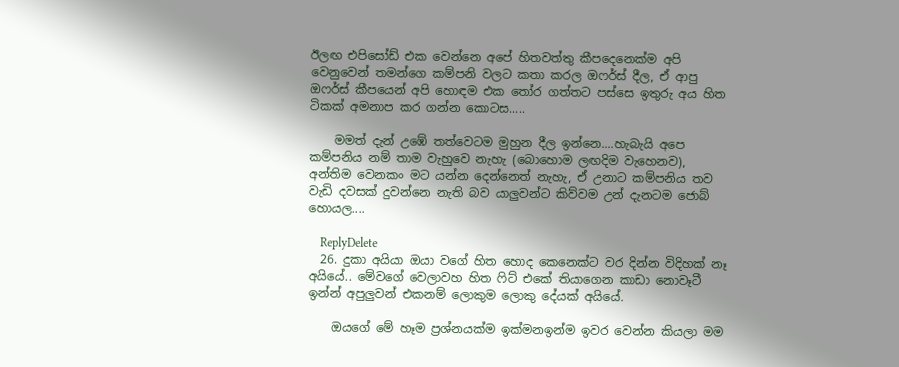ඊලඟ එපිසෝඩ් එක වෙන්නෙ අපේ හිතවත්තු කීපදෙනෙක්ම අපි වෙනුවෙන් තමන්ගෙ කම්පනි වලට කතා කරල ඔෆර්ස් දීල, ඒ ආපු ඔෆර්ස් කීපයෙන් අපි හොඳම එක ‍තෝර ගත්තට පස්සෙ ඉතුරු අය හිත ටිකක් අමනාප කර ගන්න කොටස.....

    මමත් දැන් උඹේ තත්වෙටම මුහුන දීල ඉන්නෙ....හැබැයි අපෙ කම්පනිය නම් තාම වැහුවෙ නැහැ (බොහොම ලඟදිම වැහෙනව), අන්තිම වෙනකං මට යන්න දෙන්නෙත් නැහැ, ඒ උනාට කම්පනිය තව වැඩි දවසක් දුවන්නෙ නැති බව යාලුවන්ට කිව්වම උන් දැනටම ජොබ් හොයල....

    ReplyDelete
  26. දුකා අයියා ඔයා වගේ හිත හොද කෙනෙක්ට වර දින්න විදිහක් නෑ අයියේ.. මේවගේ වෙලාවහ හිත ෆිට් එකේ තියාගෙන කාඩා නොවෑටී ඉන්න් අපුලුවන් එකනම් ලොකුම ලොකු දේයක් අයියේ.

    ඔයගේ මේ හෑම ප්‍රශ්නයක්ම ඉක්මනඉන්ම ඉවර වෙන්න කියලා මම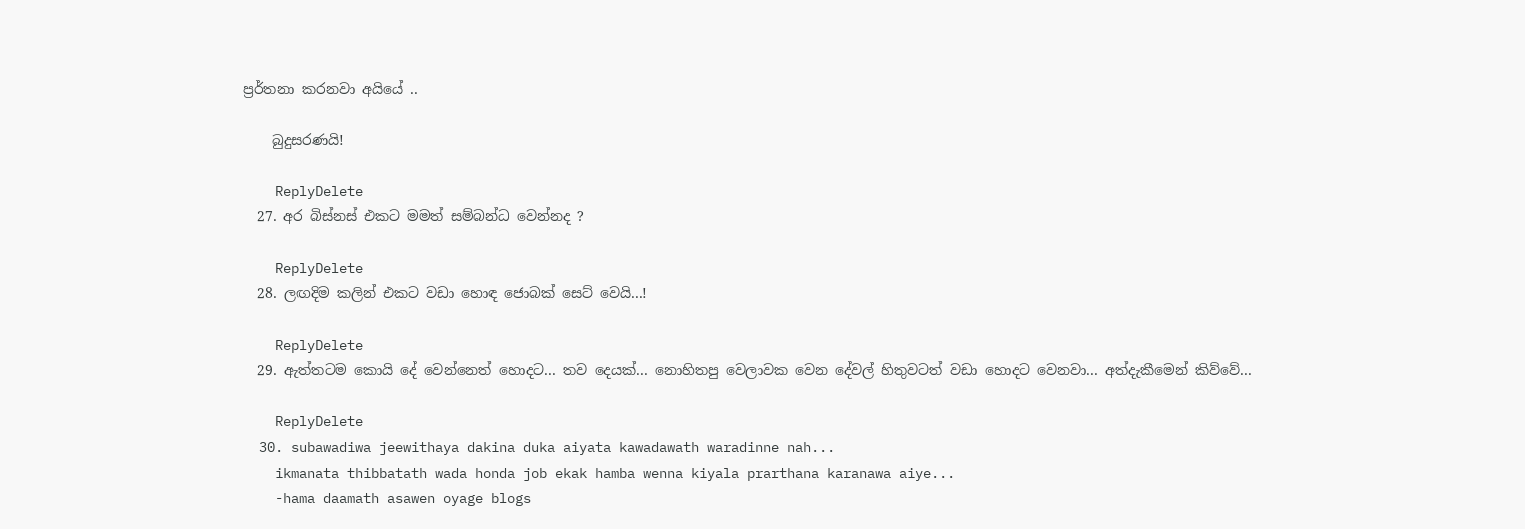ප්‍රර්තනා කරනවා අයියේ ..

    බුදුසරණයි!

    ReplyDelete
  27. අර බිස්නස් එකට මමත් සම්බන්ධ වෙන්නද ?

    ReplyDelete
  28. ලඟදිම කලින් එක‍ට වඩා හොඳ ජොබක් සෙට් වෙයි...!

    ReplyDelete
  29. ඇත්තටම කොයි දේ වෙන්නෙත් හොදට... තව දෙයක්... නොහිතපු වෙලාවක වෙන දේවල් හිතුවටත් වඩා හොදට වෙනවා... අත්දැකීමෙන් කිව්වේ...

    ReplyDelete
  30. subawadiwa jeewithaya dakina duka aiyata kawadawath waradinne nah...
    ikmanata thibbatath wada honda job ekak hamba wenna kiyala prarthana karanawa aiye...
    -hama daamath asawen oyage blogs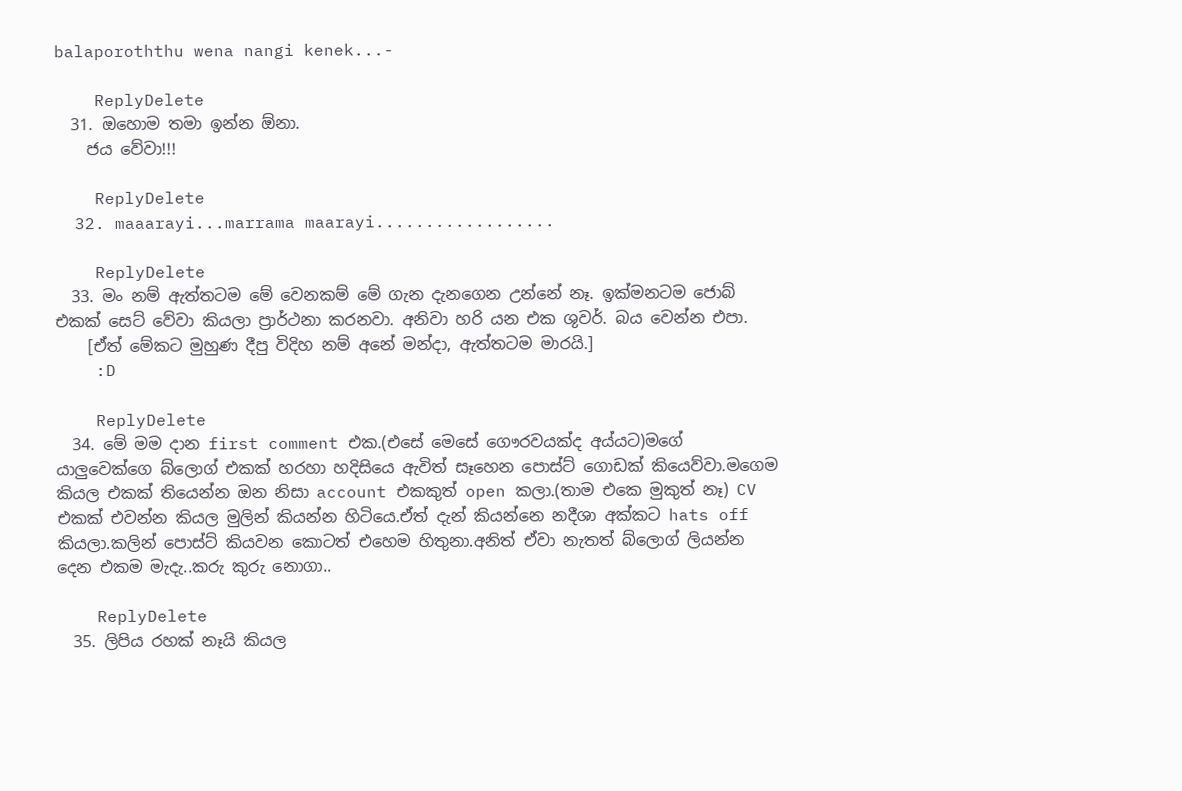balaporoththu wena nangi kenek...-

    ReplyDelete
  31. ඔහොම තමා ඉන්න ඕනා.
    ජය වේවා!!!

    ReplyDelete
  32. maaarayi...marrama maarayi..................

    ReplyDelete
  33. මං නම් ඇත්තටම මේ වෙනකම් මේ ගැන දැනගෙන උන්නේ නෑ. ඉක්මනටම ජොබ් එකක් සෙට් වේවා කියලා ප්‍රාර්ථනා කරනවා. අනිවා හරි යන එක ශුවර්. බය වෙන්න එපා.
    [ඒත් මේකට මුහුණ දීපු විදිහ නම් අනේ මන්දා, ඇත්තටම මාරයි.]
    :D

    ReplyDelete
  34. මේ මම දාන first comment එක.(එසේ මෙසේ ගෞරවයක්ද අය්යට)මගේ යාලුවෙක්ගෙ බ්ලොග් එකක් හරහා හදිසියෙ ඇවිත් සෑහෙන පොස්ට් ගොඩක් කියෙව්වා.මගෙම කියල එකක් තියෙන්න ඔන නිසා account එකකුත් open කලා.(තාම එකෙ මුකුත් නෑ) CV එකක් එවන්න කියල මුලින් කියන්න හිටියෙ.ඒත් දැන් කියන්නෙ නදීශා අක්කට hats off කියලා.කලින් පොස්ට් කියවන කොටත් එහෙම හිතුනා.අනිත් ඒවා නැතත් බ්ලොග් ලියන්න දෙන එකම මැදැ..කරු කුරු නොගා..

    ReplyDelete
  35. ලිපිය රහක් නෑයි කියල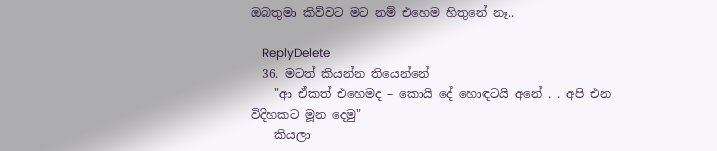ඔබතුමා කිව්වට මට නම් එහෙම හිතුනේ නෑ..

    ReplyDelete
  36. මටත් කියන්න තියෙන්නේ
    "ආ ඒකත් එහෙමද – කොයි දේ හොඳටයි අනේ . . අපි එන විදිහකට මූන දෙමු"
    කියලා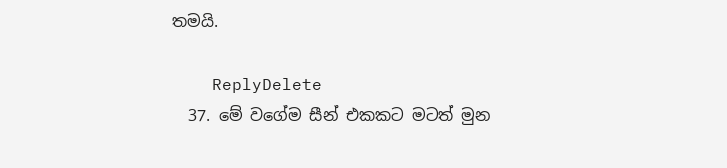තමයි.

    ReplyDelete
  37. මේ වගේම සීන් එකකට මටත් මුන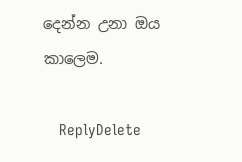දෙන්න උනා ඔය කාලෙම.

    ReplyDelete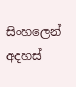සිංහලෙන් අදහස්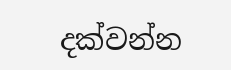දක්වන්න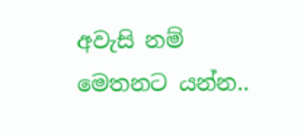අවැසි නම්
මෙතනට යන්න..